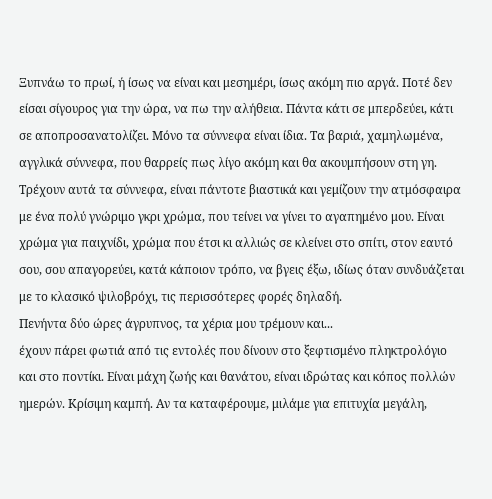Ξυπνάω το πρωί, ή ίσως να είναι και μεσημέρι, ίσως ακόμη πιο αργά. Ποτέ δεν είσαι σίγουρος για την ώρα, να πω την αλήθεια. Πάντα κάτι σε μπερδεύει, κάτι σε αποπροσανατολίζει. Μόνο τα σύννεφα είναι ίδια. Τα βαριά, χαμηλωμένα, αγγλικά σύννεφα, που θαρρείς πως λίγο ακόμη και θα ακουμπήσουν στη γη. Τρέχουν αυτά τα σύννεφα, είναι πάντοτε βιαστικά και γεμίζουν την ατμόσφαιρα με ένα πολύ γνώριμο γκρι χρώμα, που τείνει να γίνει το αγαπημένο μου. Είναι χρώμα για παιχνίδι, χρώμα που έτσι κι αλλιώς σε κλείνει στο σπίτι, στον εαυτό σου, σου απαγορεύει, κατά κάποιον τρόπο, να βγεις έξω, ιδίως όταν συνδυάζεται με το κλασικό ψιλοβρόχι, τις περισσότερες φορές δηλαδή.
Πενήντα δύο ώρες άγρυπνος, τα χέρια μου τρέμουν και...
έχουν πάρει φωτιά από τις εντολές που δίνουν στο ξεφτισμένο πληκτρολόγιο και στο ποντίκι. Είναι μάχη ζωής και θανάτου, είναι ιδρώτας και κόπος πολλών ημερών. Κρίσιμη καμπή. Αν τα καταφέρουμε, μιλάμε για επιτυχία μεγάλη,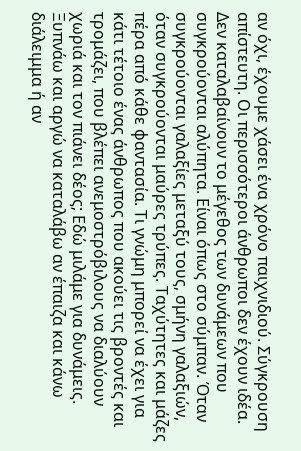αν όχι, έχουμε χάσει ένα χρόνο παιχνιδιού. Σύγκρουση απίστευτη. Οι περισσότεροι άνθρωποι δεν έχουν ιδέα. Δεν καταλαβαίνουν το μέγεθος των δυνάμεων που συγκρούονται αλύπητα. Είναι όπως στο σύμπαν. Όταν συγκρούονται γαλαξίες μεταξύ τους, σμήνη γαλαξιών, όταν συγκρούονται μαύρες τρύπες. Ταχύτητες και μάζες πέρα από κάθε φαντασία. Τι γνώμη μπορεί να έχει για κάτι τέτοιο ένας άνθρωπος που ακούει τις βροντές και τρομάζει, που βλέπει ανεμοστρόβιλους να διαλύουν χωριά και τον πιάνει δέος; Εδώ μιλάμε για δυνάμεις.
Ξυπνάω και αργώ να καταλάβω αν έπαιζα και κάνω διάλειμμα ή αν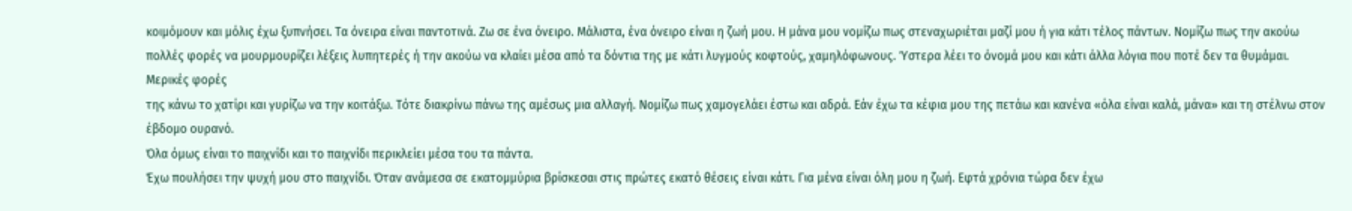κοιμόμουν και μόλις έχω ξυπνήσει. Τα όνειρα είναι παντοτινά. Ζω σε ένα όνειρο. Μάλιστα, ένα όνειρο είναι η ζωή μου. Η μάνα μου νομίζω πως στεναχωριέται μαζί μου ή για κάτι τέλος πάντων. Νομίζω πως την ακούω πολλές φορές να μουρμουρίζει λέξεις λυπητερές ή την ακούω να κλαίει μέσα από τα δόντια της με κάτι λυγμούς κοφτούς, χαμηλόφωνους. Ύστερα λέει το όνομά μου και κάτι άλλα λόγια που ποτέ δεν τα θυμάμαι. Μερικές φορές
της κάνω το χατίρι και γυρίζω να την κοιτάξω. Τότε διακρίνω πάνω της αμέσως μια αλλαγή. Νομίζω πως χαμογελάει έστω και αδρά. Εάν έχω τα κέφια μου της πετάω και κανένα «όλα είναι καλά, μάνα» και τη στέλνω στον έβδομο ουρανό.
Όλα όμως είναι το παιχνίδι και το παιχνίδι περικλείει μέσα του τα πάντα.
Έχω πουλήσει την ψυχή μου στο παιχνίδι. Όταν ανάμεσα σε εκατομμύρια βρίσκεσαι στις πρώτες εκατό θέσεις είναι κάτι. Για μένα είναι όλη μου η ζωή. Εφτά χρόνια τώρα δεν έχω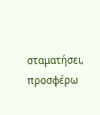σταματήσει, προσφέρω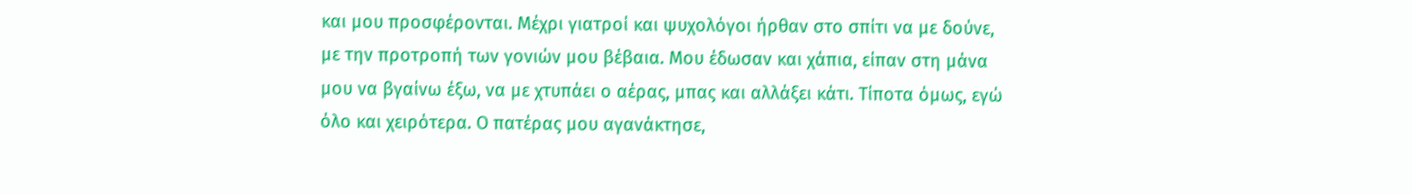και μου προσφέρονται. Μέχρι γιατροί και ψυχολόγοι ήρθαν στο σπίτι να με δούνε, με την προτροπή των γονιών μου βέβαια. Μου έδωσαν και χάπια, είπαν στη μάνα μου να βγαίνω έξω, να με χτυπάει ο αέρας, μπας και αλλάξει κάτι. Τίποτα όμως, εγώ όλο και χειρότερα. Ο πατέρας μου αγανάκτησε,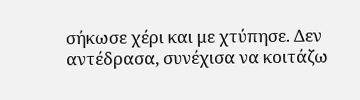σήκωσε χέρι και με χτύπησε. Δεν αντέδρασα, συνέχισα να κοιτάζω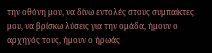την οθόνη μου, να δίνω εντολές στους συμπαίκτες μου, να βρίσκω λύσεις για την ομάδα, ήμουν ο αρχηγός τους, ήμουν ο ήρωάς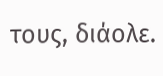τους, διάολε.